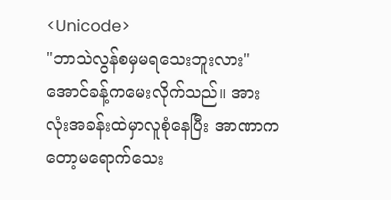<Unicode>
"ဘာသဲလွန်စမှမရသေးဘူးလား"
အောင်ခန့်ကမေးလိုက်သည်။ အားလုံးအခန်းထဲမှာလူစုံနေပြီး အာဏာကတော့မရောက်သေး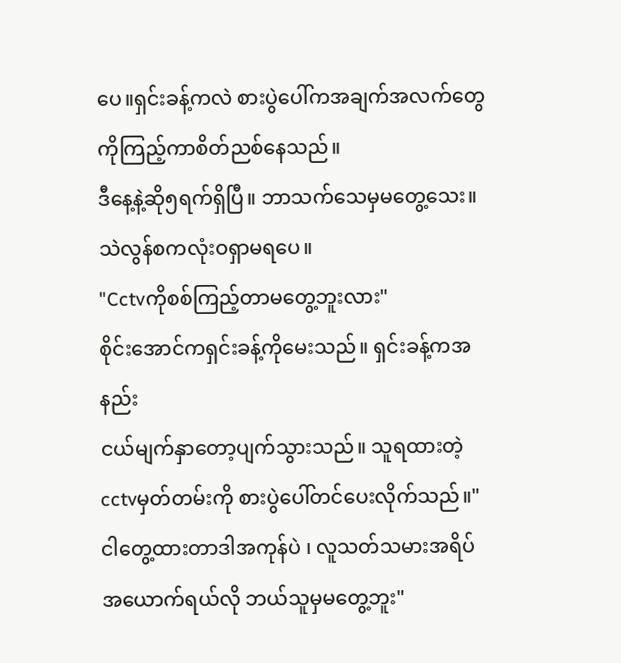ပေ။ရှင်းခန့်ကလဲ စားပွဲပေါ်ကအချက်အလက်တွေကိုကြည့်ကာစိတ်ညစ်နေသည်။
ဒီနေ့နဲ့ဆို၅ရက်ရှိပြီ။ ဘာသက်သေမှမတွေ့သေး။သဲလွန်စကလုံးဝရှာမရပေ။
"Cctvကိုစစ်ကြည့်တာမတွေ့ဘူးလား"
စိုင်းအောင်ကရှင်းခန့်ကိုမေးသည်။ ရှင်းခန့်ကအနည်း
ငယ်မျက်နှာတော့ပျက်သွားသည်။ သူရထားတဲ့ cctvမှတ်တမ်းကို စားပွဲပေါ်တင်ပေးလိုက်သည်။"ငါတွေ့ထားတာဒါအကုန်ပဲ ၊ လူသတ်သမားအရိပ်အယောက်ရယ်လို ဘယ်သူမှမတွေ့ဘူး"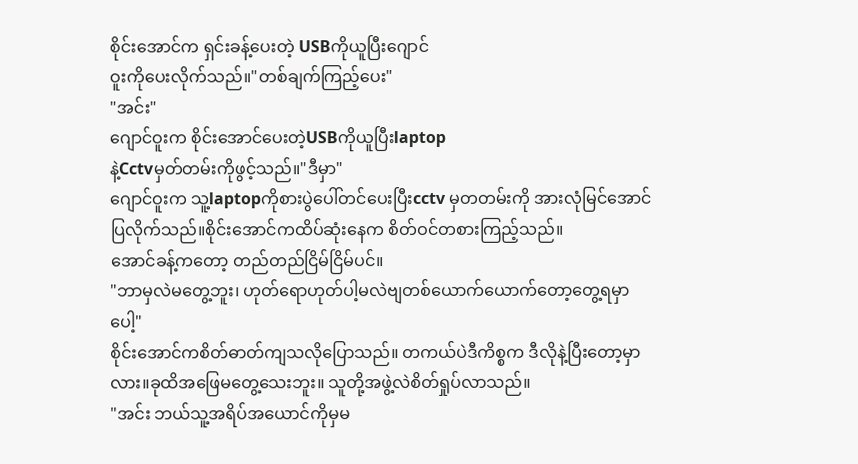စိုင်းအောင်က ရှင်းခန့်ပေးတဲ့ USBကိုယူပြီးဂျောင်
ဝူးကိုပေးလိုက်သည်။"တစ်ချက်ကြည့်ပေး"
"အင်း"
ဂျောင်ဝူးက စိုင်းအောင်ပေးတဲ့USBကိုယူပြီးlaptop
နဲ့Cctvမှတ်တမ်းကိုဖွင့်သည်။"ဒီမှာ"
ဂျောင်ဝူးက သူ့laptopကိုစားပွဲပေါ်တင်ပေးပြီးcctv မှတတမ်းကို အားလုံမြင်အောင်ပြလိုက်သည်။စိုင်းအောင်ကထိပ်ဆုံးနေက စိတ်ဝင်တစားကြည့်သည်။
အောင်ခန့်ကတော့ တည်တည်ငြိမ်ငြိမ်ပင်။
"ဘာမှလဲမတွေ့ဘူး၊ ဟုတ်ရောဟုတ်ပါ့မလဲဗျတစ်ယောက်ယောက်တော့တွေ့ရမှာပေါ့"
စိုင်းအောင်ကစိတ်ဓာတ်ကျသလိုပြောသည်။ တကယ်ပဲဒီကိစ္စက ဒီလိုနဲ့ပြီးတော့မှာလား။ခုထိအဖြေမတွေ့သေးဘူး။ သူတို့အဖွဲ့လဲစိတ်ရှုပ်လာသည်။
"အင်း ဘယ်သူ့အရိပ်အယောင်ကိုမှမ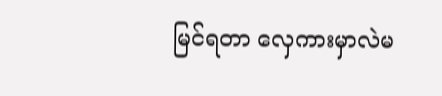မြင်ရတာ လှေကားမှာလဲမ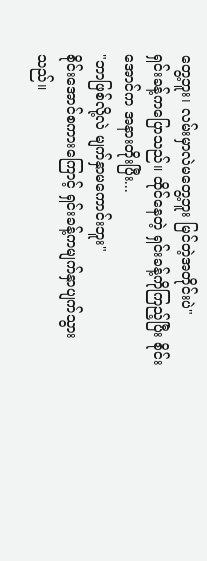တွေ့ဘူး၊ လမ်းမှာလဲမတွေ့ဘူး မြင်တဲ့အတိုင်းပဲ"
ရှင်းခန့်ကပြောသည်။ ထိုင်နေတဲ့ ရှင်းခန့်ကိုကြည့်ပြီး စိုင်းအောင်က အနားတိုးပြီး...
"ဘာဖြစ်လို့လဲ မျက်နှာမကောင်းဘူး"
စိုင်းအောင်စကားကြောင့် ရှင်းခန့်ကမျက်နှာပျက်သွား
သည်။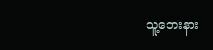သူ့ဘေးနား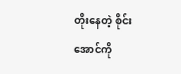တိုးနေတဲ့ စိုင်းအောင်ကို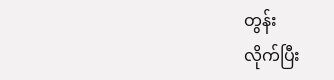တွန်း
လိုက်ပြီး